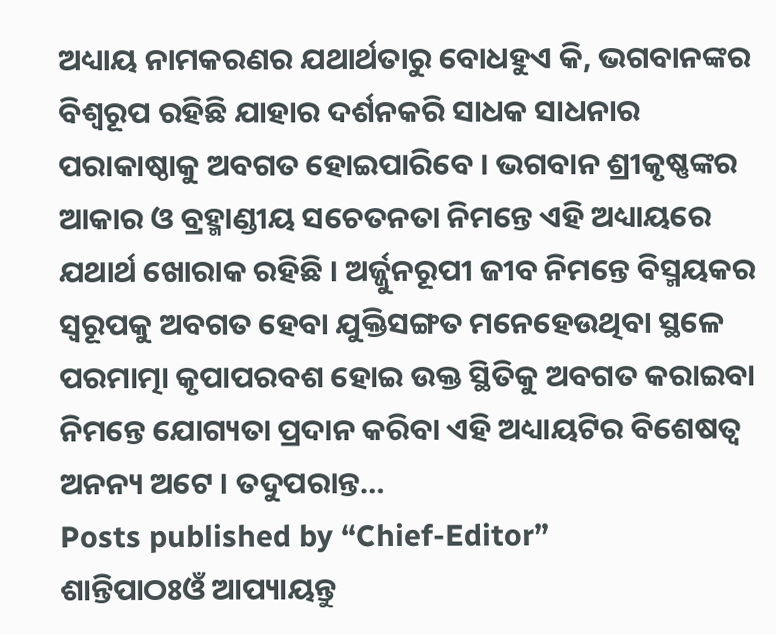ଅଧ୍ୟାୟ ନାମକରଣର ଯଥାର୍ଥତାରୁ ବୋଧହୁଏ କି, ଭଗବାନଙ୍କର ବିଶ୍ୱରୂପ ରହିଛି ଯାହାର ଦର୍ଶନକରି ସାଧକ ସାଧନାର ପରାକାଷ୍ଠାକୁ ଅବଗତ ହୋଇପାରିବେ । ଭଗବାନ ଶ୍ରୀକୃଷ୍ଣଙ୍କର ଆକାର ଓ ବ୍ରହ୍ମାଣ୍ଡୀୟ ସଚେତନତା ନିମନ୍ତେ ଏହି ଅଧ୍ୟାୟରେ ଯଥାର୍ଥ ଖୋରାକ ରହିଛି । ଅର୍ଜ୍ଜୁନରୂପୀ ଜୀବ ନିମନ୍ତେ ବିସ୍ମୟକର ସ୍ୱରୂପକୁ ଅବଗତ ହେବା ଯୁକ୍ତିସଙ୍ଗତ ମନେହେଉଥିବା ସ୍ଥଳେ ପରମାତ୍ମା କୃପାପରବଶ ହୋଇ ଉକ୍ତ ସ୍ଥିତିକୁ ଅବଗତ କରାଇବା ନିମନ୍ତେ ଯୋଗ୍ୟତା ପ୍ରଦାନ କରିବା ଏହି ଅଧ୍ୟାୟଟିର ବିଶେଷତ୍ୱ ଅନନ୍ୟ ଅଟେ । ତଦୁପରାନ୍ତ…
Posts published by “Chief-Editor”
ଶାନ୍ତିପାଠଃଓଁ ଆପ୍ୟାୟନ୍ତୁ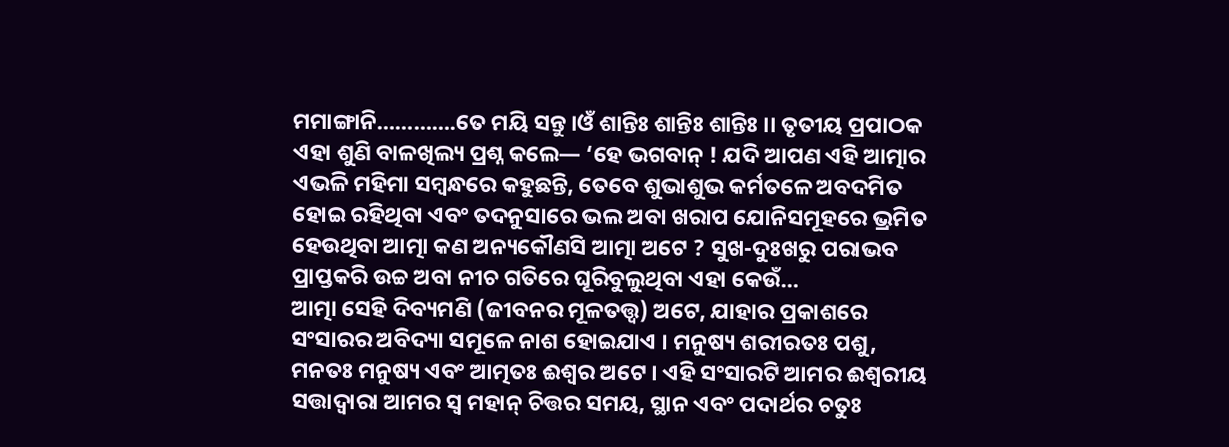ମମାଙ୍ଗାନି………….ତେ ମୟି ସନ୍ତୁ ।ଓଁ ଶାନ୍ତିଃ ଶାନ୍ତିଃ ଶାନ୍ତିଃ ।। ତୃତୀୟ ପ୍ରପାଠକ ଏହା ଶୁଣି ବାଳଖିଲ୍ୟ ପ୍ରଶ୍ନ କଲେ— ‘ହେ ଭଗବାନ୍ ! ଯଦି ଆପଣ ଏହି ଆତ୍ମାର ଏଭଳି ମହିମା ସମ୍ବନ୍ଧରେ କହୁଛନ୍ତି, ତେବେ ଶୁଭାଶୁଭ କର୍ମତଳେ ଅବଦମିତ ହୋଇ ରହିଥିବା ଏବଂ ତଦନୁସାରେ ଭଲ ଅବା ଖରାପ ଯୋନିସମୂହରେ ଭ୍ରମିତ ହେଉଥିବା ଆତ୍ମା କଣ ଅନ୍ୟକୌଣସି ଆତ୍ମା ଅଟେ ? ସୁଖ-ଦୁଃଖରୁ ପରାଭବ ପ୍ରାପ୍ତକରି ଉଚ୍ଚ ଅବା ନୀଚ ଗତିରେ ଘୂରିବୁଲୁଥିବା ଏହା କେଉଁ…
ଆତ୍ମା ସେହି ଦିବ୍ୟମଣି (ଜୀବନର ମୂଳତତ୍ତ୍ୱ) ଅଟେ, ଯାହାର ପ୍ରକାଶରେ ସଂସାରର ଅବିଦ୍ୟା ସମୂଳେ ନାଶ ହୋଇଯାଏ । ମନୁଷ୍ୟ ଶରୀରତଃ ପଶୁ, ମନତଃ ମନୁଷ୍ୟ ଏବଂ ଆତ୍ମତଃ ଈଶ୍ୱର ଅଟେ । ଏହି ସଂସାରଟି ଆମର ଈଶ୍ୱରୀୟ ସତ୍ତାଦ୍ୱାରା ଆମର ସ୍ୱ ମହାନ୍ ଚିତ୍ତର ସମୟ, ସ୍ଥାନ ଏବଂ ପଦାର୍ଥର ଚତୁଃ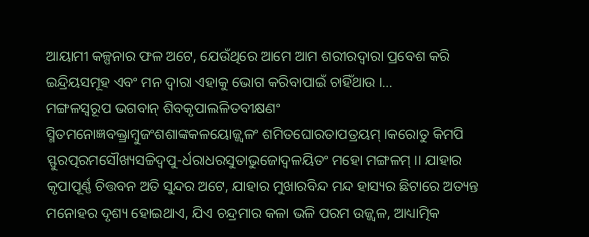ଆୟାମୀ କଳ୍ପନାର ଫଳ ଅଟେ, ଯେଉଁଥିରେ ଆମେ ଆମ ଶରୀରଦ୍ୱାରା ପ୍ରବେଶ କରି ଇନ୍ଦ୍ରିୟସମୂହ ଏବଂ ମନ ଦ୍ୱାରା ଏହାକୁ ଭୋଗ କରିବାପାଇଁ ଚାହିଁଥାଉ ।…
ମଙ୍ଗଳସ୍ୱରୂପ ଭଗବାନ୍ ଶିବକୃପାଲଳିତବୀକ୍ଷଣଂ ସ୍ମିତମନୋଜ୍ଞବକ୍ତ୍ରାମ୍ବୁଜଂଶଶାଙ୍କକଳୟୋଜ୍ଜ୍ୱଳଂ ଶମିତଘୋରତାପତ୍ରୟମ୍ ।କରୋତୁ କିମପି ସ୍ଫୁରତ୍ପରମସୌଖ୍ୟସଚ୍ଚିଦ୍ୱପୁ-ର୍ଧରାଧରସୁତାଭୁଜୋଦ୍ୱଳୟିତଂ ମହୋ ମଙ୍ଗଳମ୍ ।। ଯାହାର କୃପାପୂର୍ଣ୍ଣ ଚିତ୍ତବନ ଅତି ସୁନ୍ଦର ଅଟେ, ଯାହାର ମୁଖାରବିନ୍ଦ ମନ୍ଦ ହାସ୍ୟର ଛିଟାରେ ଅତ୍ୟନ୍ତ ମନୋହର ଦୃଶ୍ୟ ହୋଇଥାଏ, ଯିଏ ଚନ୍ଦ୍ରମାର କଳା ଭଳି ପରମ ଉଜ୍ଜ୍ୱଳ, ଆଧ୍ୟାତ୍ମିକ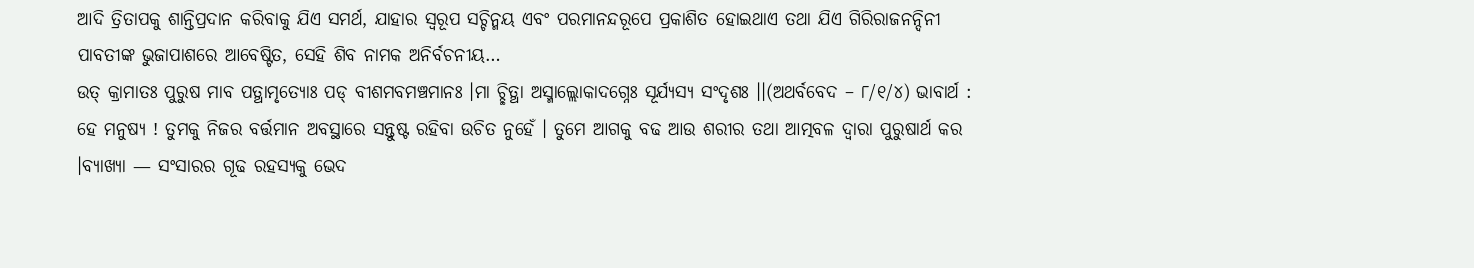ଆଦି ତ୍ରିତାପକୁ ଶାନ୍ତିପ୍ରଦାନ କରିବାକୁ ଯିଏ ସମର୍ଥ, ଯାହାର ସ୍ୱରୂପ ସଚ୍ଚିନ୍ମୟ ଏବଂ ପରମାନନ୍ଦରୂପେ ପ୍ରକାଶିତ ହୋଇଥାଏ ତଥା ଯିଏ ଗିରିରାଜନନ୍ଦିନୀ ପାବତୀଙ୍କ ଭୁଜାପାଶରେ ଆବେଷ୍ଟିତ, ସେହି ଶିବ ନାମକ ଅନିର୍ବଚନୀୟ…
ଉତ୍ କ୍ରାମାତଃ ପୁରୁଷ ମାବ ପତ୍ଥାମୃତ୍ୟୋଃ ପଡ୍ ବୀଶମବମଞ୍ଚମାନଃ ।ମା ଚ୍ଛିତ୍ଥା ଅସ୍ମାଲ୍ଲୋକାଦଗ୍ନେଃ ସୂର୍ଯ୍ୟସ୍ୟ ସଂଦୃଶଃ ।।(ଅଥର୍ବବେଦ – ୮/୧/୪) ଭାବାର୍ଥ : ହେ ମନୁଷ୍ୟ ! ତୁମକୁ ନିଜର ବର୍ତ୍ତମାନ ଅବସ୍ଥାରେ ସନ୍ତୁଷ୍ଟ ରହିବା ଉଚିତ ନୁହେଁ । ତୁମେ ଆଗକୁ ବଢ ଆଉ ଶରୀର ତଥା ଆତ୍ମବଳ ଦ୍ୱାରା ପୁରୁଷାର୍ଥ କର ।ବ୍ୟାଖ୍ୟା — ସଂସାରର ଗୂଢ ରହସ୍ୟକୁ ଭେଦ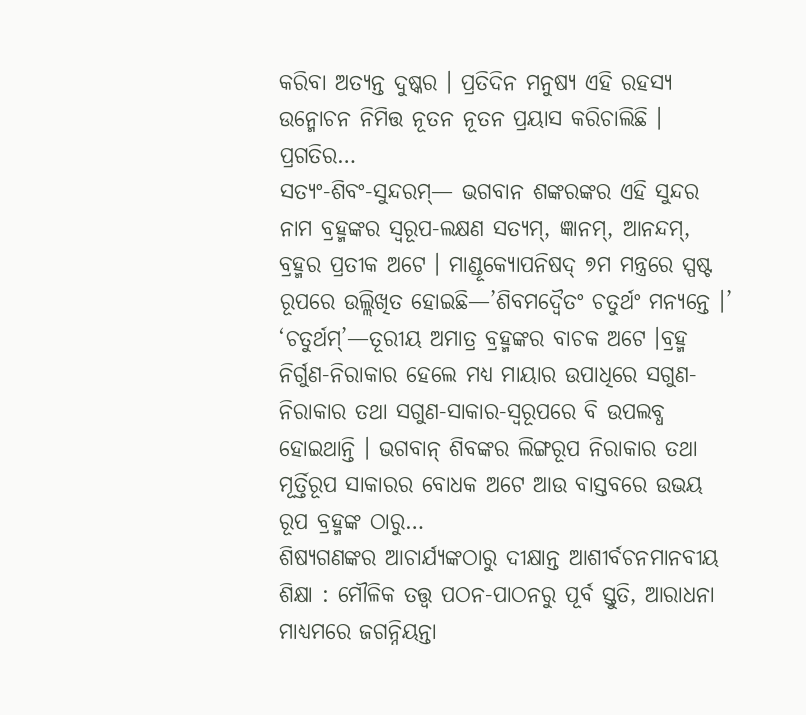କରିବା ଅତ୍ୟନ୍ତ ଦୁଷ୍କର । ପ୍ରତିଦିନ ମନୁଷ୍ୟ ଏହି ରହସ୍ୟ ଉନ୍ମୋଚନ ନିମିତ୍ତ ନୂତନ ନୂତନ ପ୍ରୟାସ କରିଚାଲିଛି । ପ୍ରଗତିର…
ସତ୍ୟଂ-ଶିବଂ-ସୁନ୍ଦରମ୍— ଭଗବାନ ଶଙ୍କରଙ୍କର ଏହି ସୁନ୍ଦର ନାମ ବ୍ରହ୍ମଙ୍କର ସ୍ୱରୂପ-ଲକ୍ଷଣ ସତ୍ୟମ୍, ଜ୍ଞାନମ୍, ଆନନ୍ଦମ୍, ବ୍ରହ୍ମର ପ୍ରତୀକ ଅଟେ । ମାଣ୍ଡୂକ୍ୟୋପନିଷଦ୍ ୭ମ ମନ୍ତ୍ରରେ ସ୍ପଷ୍ଟ ରୂପରେ ଉଲ୍ଲିଖିତ ହୋଇଛି—’ଶିବମଦ୍ୱୈତଂ ଚତୁର୍ଥଂ ମନ୍ୟନ୍ତେ ।’ ‘ଚତୁର୍ଥମ୍’—ତୂରୀୟ ଅମାତ୍ର ବ୍ରହ୍ମଙ୍କର ବାଚକ ଅଟେ ।ବ୍ରହ୍ମ ନିର୍ଗୁଣ-ନିରାକାର ହେଲେ ମଧ୍ୟ ମାୟାର ଉପାଧିରେ ସଗୁଣ-ନିରାକାର ତଥା ସଗୁଣ-ସାକାର-ସ୍ୱରୂପରେ ବି ଉପଲବ୍ଧ ହୋଇଥାନ୍ତି । ଭଗବାନ୍ ଶିବଙ୍କର ଲିଙ୍ଗରୂପ ନିରାକାର ତଥା ମୂର୍ତ୍ତିରୂପ ସାକାରର ବୋଧକ ଅଟେ ଆଉ ବାସ୍ତବରେ ଉଭୟ ରୂପ ବ୍ରହ୍ମଙ୍କ ଠାରୁ…
ଶିଷ୍ୟଗଣଙ୍କର ଆଚାର୍ଯ୍ୟଙ୍କଠାରୁ ଦୀକ୍ଷାନ୍ତ ଆଶୀର୍ବଚନମାନବୀୟ ଶିକ୍ଷା : ମୌଳିକ ତତ୍ତ୍ୱ ପଠନ-ପାଠନରୁ ପୂର୍ବ ସ୍ତୁତି, ଆରାଧନା ମାଧ୍ୟମରେ ଜଗନ୍ନିୟନ୍ତା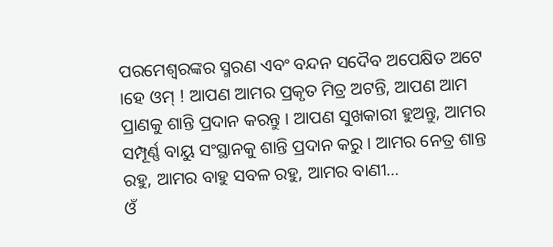ପରମେଶ୍ୱରଙ୍କର ସ୍ମରଣ ଏବଂ ବନ୍ଦନ ସଦୈବ ଅପେକ୍ଷିତ ଅଟେ ।ହେ ଓମ୍ ! ଆପଣ ଆମର ପ୍ରକୃତ ମିତ୍ର ଅଟନ୍ତି, ଆପଣ ଆମ ପ୍ରାଣକୁ ଶାନ୍ତି ପ୍ରଦାନ କରନ୍ତୁ । ଆପଣ ସୁଖକାରୀ ହୁଅନ୍ତୁ, ଆମର ସମ୍ପୂର୍ଣ୍ଣ ବାୟୁ ସଂସ୍ଥାନକୁ ଶାନ୍ତି ପ୍ରଦାନ କରୁ । ଆମର ନେତ୍ର ଶାନ୍ତ ରହୁ, ଆମର ବାହୁ ସବଳ ରହୁ, ଆମର ବାଣୀ…
ଓଁ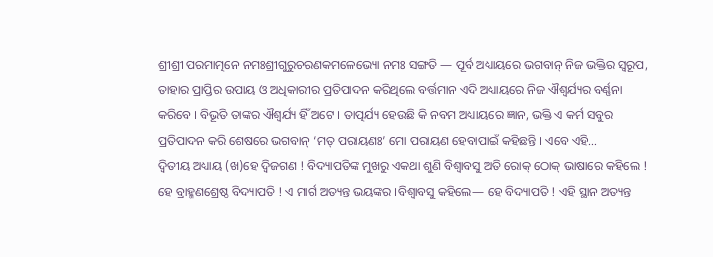ଶ୍ରୀଶ୍ରୀ ପରମାତ୍ମନେ ନମଃଶ୍ରୀଗୁରୁଚରଣକମଳେଭ୍ୟୋ ନମଃ ସଙ୍ଗତି — ପୂର୍ବ ଅଧ୍ୟାୟରେ ଭଗବାନ୍ ନିଜ ଭକ୍ତିର ସ୍ୱରୂପ, ତାହାର ପ୍ରାପ୍ତିର ଉପାୟ ଓ ଅଧିକାରୀର ପ୍ରତିପାଦନ କରିଥିଲେ ବର୍ତ୍ତମାନ ଏଦି ଅଧ୍ୟାୟରେ ନିଜ ଐଶ୍ୱର୍ଯ୍ୟର ବର୍ଣ୍ଣନା କରିବେ । ବିଭୂତି ତାଙ୍କର ଐଶ୍ୱର୍ଯ୍ୟ ହିଁ ଅଟେ । ତାତ୍ପର୍ଯ୍ୟ ହେଉଛି କି ନବମ ଅଧ୍ୟାୟରେ ଜ୍ଞାନ, ଭକ୍ତି ଏ କର୍ମ ସବୁର ପ୍ରତିପାଦନ କରି ଶେଷରେ ଭଗବାନ୍ ‘ମତ୍ ପରାୟଣଃ’ ମୋ ପରାୟଣ ହେବାପାଇଁ କହିଛନ୍ତି । ଏବେ ଏହି…
ଦ୍ୱିତୀୟ ଅଧ୍ୟାୟ (ଖ)ହେ ଦ୍ୱିଜଗଣ ! ବିଦ୍ୟାପତିଙ୍କ ମୁଖରୁ ଏକଥା ଶୁଣି ବିଶ୍ୱାବସୁ ଅତି ରୋକ୍ ଠୋକ୍ ଭାଷାରେ କହିଲେ ! ହେ ବ୍ରାହ୍ମଣଶ୍ରେଷ୍ଠ ବିଦ୍ୟାପତି ! ଏ ମାର୍ଗ ଅତ୍ୟନ୍ତ ଭୟଙ୍କର ।ବିଶ୍ୱାବସୁ କହିଲେ— ହେ ବିଦ୍ୟାପତି ! ଏହି ସ୍ଥାନ ଅତ୍ୟନ୍ତ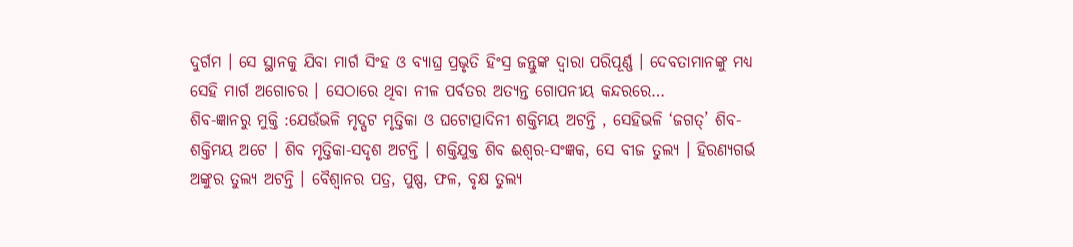ଦୁର୍ଗମ । ସେ ସ୍ଥାନକୁ ଯିବା ମାର୍ଗ ସିଂହ ଓ ବ୍ୟାଘ୍ର ପ୍ରଭୃତି ହିଂସ୍ର ଜନ୍ତୁଙ୍କ ଦ୍ୱାରା ପରିପୂର୍ଣ୍ଣ । ଦେବତାମାନଙ୍କୁ ମଧ୍ୟ ସେହି ମାର୍ଗ ଅଗୋଚର । ସେଠାରେ ଥିବା ନୀଳ ପର୍ବତର ଅତ୍ୟନ୍ତ ଗୋପନୀୟ କନ୍ଦରରେ…
ଶିବ-ଜ୍ଞାନରୁ ମୁକ୍ତି :ଯେଉଁଭଳି ମୃଦ୍ଘଟ ମୃତ୍ତିକା ଓ ଘଟୋତ୍ପାଦିନୀ ଶକ୍ତିମୟ ଅଟନ୍ତି , ସେହିଭଳି ‘ଜଗତ୍’ ଶିବ-ଶକ୍ତିମୟ ଅଟେ । ଶିବ ମୃତ୍ତିକା-ସଦୃଶ ଅଟନ୍ତି । ଶକ୍ତିଯୁକ୍ତ ଶିବ ଈଶ୍ୱର-ସଂଜ୍ଞକ, ସେ ବୀଜ ତୁଲ୍ୟ । ହିରଣ୍ୟଗର୍ଭ ଅଙ୍କୁର ତୁଲ୍ୟ ଅଟନ୍ତି । ବୈଶ୍ୱାନର ପତ୍ର, ପୁଷ୍ପ, ଫଳ, ବୃକ୍ଷ ତୁଲ୍ୟ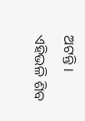ଅଟନ୍ତି । ଏହିଭଳି ଶିବ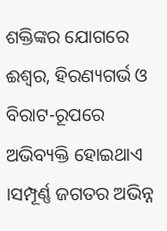ଶକ୍ତିଙ୍କର ଯୋଗରେ ଈଶ୍ୱର, ହିରଣ୍ୟଗର୍ଭ ଓ ବିରାଟ-ରୂପରେ ଅଭିବ୍ୟକ୍ତି ହୋଇଥାଏ ।ସମ୍ପୂର୍ଣ୍ଣ ଜଗତର ଅଭିନ୍ନ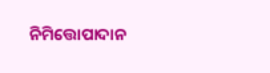ନିମିତ୍ତୋପାଦାନ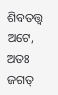ଶିବତତ୍ତ୍ୱ ଅଟେ, ଅତଃ ଜଗତ୍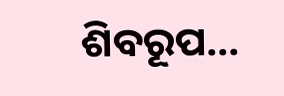ଶିବରୂପ…